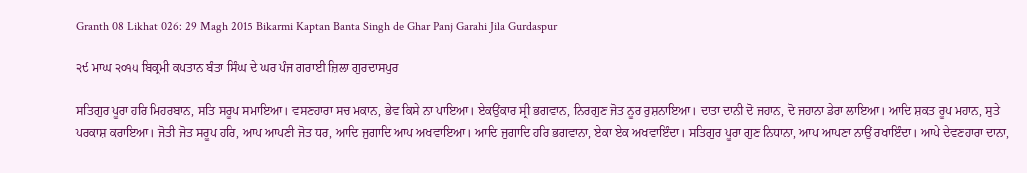Granth 08 Likhat 026: 29 Magh 2015 Bikarmi Kaptan Banta Singh de Ghar Panj Garahi Jila Gurdaspur

੨੯ ਮਾਘ ੨੦੧੫ ਬਿਕ੍ਰਮੀ ਕਪਤਾਨ ਬੰਤਾ ਸਿੰਘ ਦੇ ਘਰ ਪੰਜ ਗਰਾਈ ਜ਼ਿਲਾ ਗੁਰਦਾਸਪੁਰ

ਸਤਿਗੁਰ ਪੂਰਾ ਹਰਿ ਮਿਹਰਬਾਨ, ਸਤਿ ਸਰੂਪ ਸਮਾਇਆ। ਵਸਣਹਾਰਾ ਸਚ ਮਕਾਨ, ਭੇਵ ਕਿਸੇ ਨਾ ਪਾਇਆ। ਏਕਉਂਕਾਰ ਸ੍ਰੀ ਭਗਵਾਨ, ਨਿਰਗੁਣ ਜੋਤ ਨੂਰ ਰੁਸ਼ਨਾਇਆ। ਦਾਤਾ ਦਾਨੀ ਦੋ ਜਹਾਨ, ਦੋ ਜਹਾਨਾ ਡੇਰਾ ਲਾਇਆ। ਆਦਿ ਸ਼ਕਤ ਰੂਪ ਮਹਾਨ, ਸੁਤੇ ਪਰਕਾਸ਼ ਕਰਾਇਆ। ਜੋਤੀ ਜੋਤ ਸਰੂਪ ਹਰਿ, ਆਪ ਆਪਣੀ ਜੋਤ ਧਰ, ਆਦਿ ਜੁਗਾਦਿ ਆਪ ਅਖਵਾਇਆ। ਆਦਿ ਜੁਗਾਦਿ ਹਰਿ ਭਗਵਾਨਾ, ਏਕਾ ਏਕ ਅਖਵਾਇੰਦਾ। ਸਤਿਗੁਰ ਪੂਰਾ ਗੁਣ ਨਿਧਾਨਾ, ਆਪ ਆਪਣਾ ਨਾਉਂ ਰਖਾਇੰਦਾ। ਆਪੇ ਦੇਵਣਹਾਰਾ ਦਾਨਾ,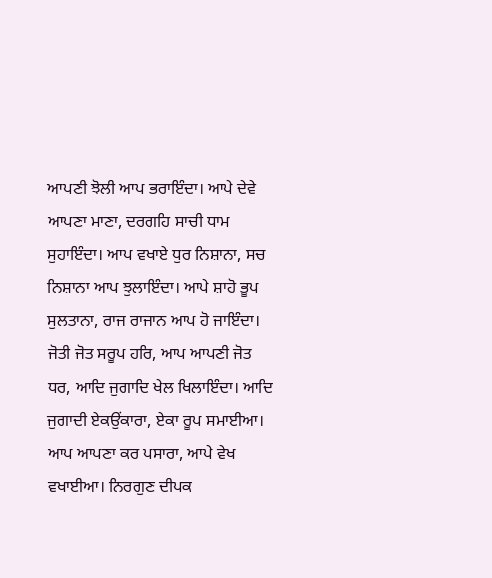ਆਪਣੀ ਝੋਲੀ ਆਪ ਭਰਾਇੰਦਾ। ਆਪੇ ਦੇਵੇ ਆਪਣਾ ਮਾਣਾ, ਦਰਗਹਿ ਸਾਚੀ ਧਾਮ ਸੁਹਾਇੰਦਾ। ਆਪ ਵਖਾਏ ਧੁਰ ਨਿਸ਼ਾਨਾ, ਸਚ ਨਿਸ਼ਾਨਾ ਆਪ ਝੁਲਾਇੰਦਾ। ਆਪੇ ਸ਼ਾਹੋ ਭੂਪ ਸੁਲਤਾਨਾ, ਰਾਜ ਰਾਜਾਨ ਆਪ ਹੋ ਜਾਇੰਦਾ। ਜੋਤੀ ਜੋਤ ਸਰੂਪ ਹਰਿ, ਆਪ ਆਪਣੀ ਜੋਤ ਧਰ, ਆਦਿ ਜੁਗਾਦਿ ਖੇਲ ਖਿਲਾਇੰਦਾ। ਆਦਿ ਜੁਗਾਦੀ ਏਕਉਂਕਾਰਾ, ਏਕਾ ਰੂਪ ਸਮਾਈਆ। ਆਪ ਆਪਣਾ ਕਰ ਪਸਾਰਾ, ਆਪੇ ਵੇਖ ਵਖਾਈਆ। ਨਿਰਗੁਣ ਦੀਪਕ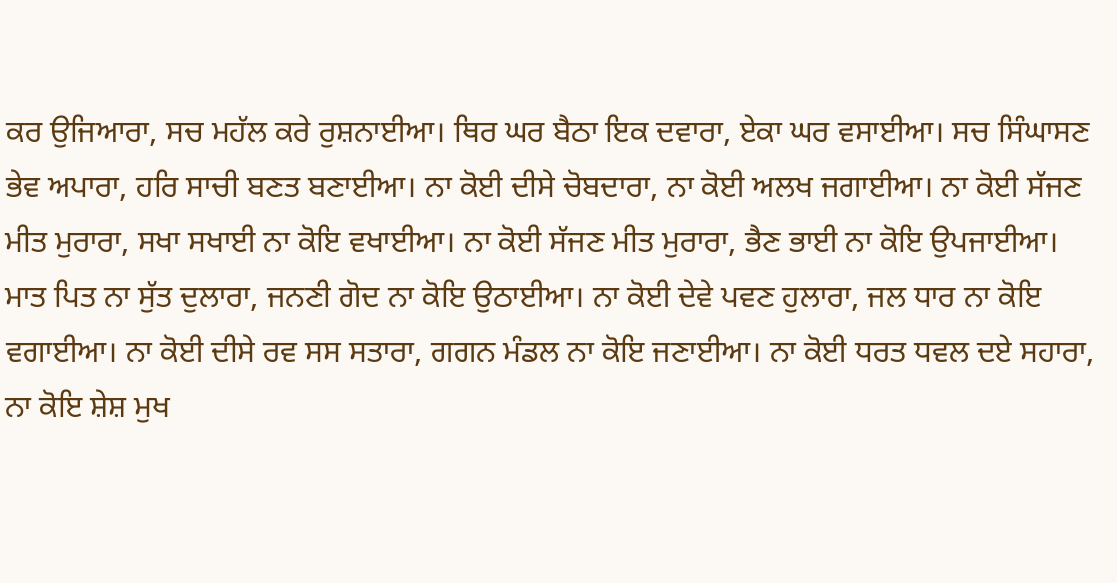ਕਰ ਉਜਿਆਰਾ, ਸਚ ਮਹੱਲ ਕਰੇ ਰੁਸ਼ਨਾਈਆ। ਥਿਰ ਘਰ ਬੈਠਾ ਇਕ ਦਵਾਰਾ, ਏਕਾ ਘਰ ਵਸਾਈਆ। ਸਚ ਸਿੰਘਾਸਣ ਭੇਵ ਅਪਾਰਾ, ਹਰਿ ਸਾਚੀ ਬਣਤ ਬਣਾਈਆ। ਨਾ ਕੋਈ ਦੀਸੇ ਚੋਬਦਾਰਾ, ਨਾ ਕੋਈ ਅਲਖ ਜਗਾਈਆ। ਨਾ ਕੋਈ ਸੱਜਣ ਮੀਤ ਮੁਰਾਰਾ, ਸਖਾ ਸਖਾਈ ਨਾ ਕੋਇ ਵਖਾਈਆ। ਨਾ ਕੋਈ ਸੱਜਣ ਮੀਤ ਮੁਰਾਰਾ, ਭੈਣ ਭਾਈ ਨਾ ਕੋਇ ਉਪਜਾਈਆ। ਮਾਤ ਪਿਤ ਨਾ ਸੁੱਤ ਦੁਲਾਰਾ, ਜਨਣੀ ਗੋਦ ਨਾ ਕੋਇ ਉਠਾਈਆ। ਨਾ ਕੋਈ ਦੇਵੇ ਪਵਣ ਹੁਲਾਰਾ, ਜਲ ਧਾਰ ਨਾ ਕੋਇ ਵਗਾਈਆ। ਨਾ ਕੋਈ ਦੀਸੇ ਰਵ ਸਸ ਸਤਾਰਾ, ਗਗਨ ਮੰਡਲ ਨਾ ਕੋਇ ਜਣਾਈਆ। ਨਾ ਕੋਈ ਧਰਤ ਧਵਲ ਦਏ ਸਹਾਰਾ, ਨਾ ਕੋਇ ਸ਼ੇਸ਼ ਮੁਖ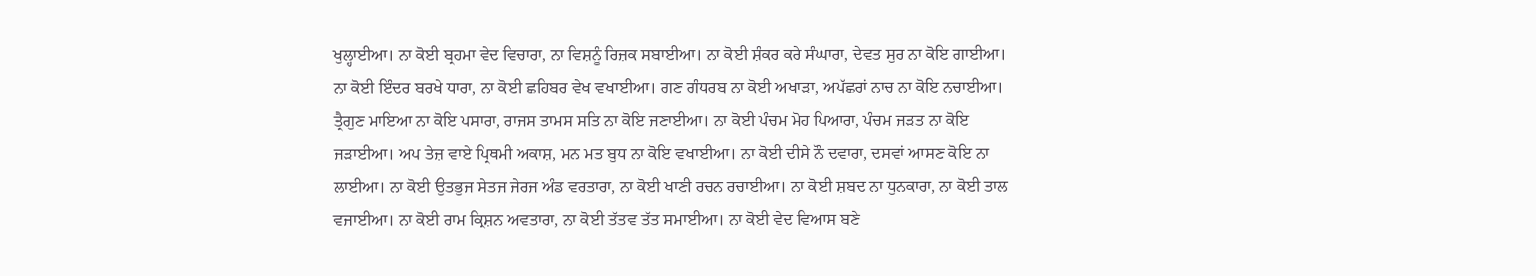ਖੁਲ੍ਹਾਈਆ। ਨਾ ਕੋਈ ਬ੍ਰਹਮਾ ਵੇਦ ਵਿਚਾਰਾ, ਨਾ ਵਿਸ਼ਨੂੰ ਰਿਜ਼ਕ ਸਬਾਈਆ। ਨਾ ਕੋਈ ਸ਼ੰਕਰ ਕਰੇ ਸੰਘਾਰਾ, ਦੇਵਤ ਸੁਰ ਨਾ ਕੋਇ ਗਾਈਆ। ਨਾ ਕੋਈ ਇੰਦਰ ਬਰਖੇ ਧਾਰਾ, ਨਾ ਕੋਈ ਛਹਿਬਰ ਵੇਖ ਵਖਾਈਆ। ਗਣ ਗੰਧਰਬ ਨਾ ਕੋਈ ਅਖਾੜਾ, ਅਪੱਛਰਾਂ ਨਾਚ ਨਾ ਕੋਇ ਨਚਾਈਆ। ਤ੍ਰੈਗੁਣ ਮਾਇਆ ਨਾ ਕੋਇ ਪਸਾਰਾ, ਰਾਜਸ ਤਾਮਸ ਸਤਿ ਨਾ ਕੋਇ ਜਣਾਈਆ। ਨਾ ਕੋਈ ਪੰਚਮ ਮੋਹ ਪਿਆਰਾ, ਪੰਚਮ ਜੜਤ ਨਾ ਕੋਇ ਜੜਾਈਆ। ਅਪ ਤੇਜ਼ ਵਾਏ ਪ੍ਰਿਥਮੀ ਅਕਾਸ਼, ਮਨ ਮਤ ਬੁਧ ਨਾ ਕੋਇ ਵਖਾਈਆ। ਨਾ ਕੋਈ ਦੀਸੇ ਨੌ ਦਵਾਰਾ, ਦਸਵਾਂ ਆਸਣ ਕੋਇ ਨਾ ਲਾਈਆ। ਨਾ ਕੋਈ ਉਤਭੁਜ ਸੇਤਜ ਜੇਰਜ ਅੰਡ ਵਰਤਾਰਾ, ਨਾ ਕੋਈ ਖਾਣੀ ਰਚਨ ਰਚਾਈਆ। ਨਾ ਕੋਈ ਸ਼ਬਦ ਨਾ ਧੁਨਕਾਰਾ, ਨਾ ਕੋਈ ਤਾਲ ਵਜਾਈਆ। ਨਾ ਕੋਈ ਰਾਮ ਕ੍ਰਿਸ਼ਨ ਅਵਤਾਰਾ, ਨਾ ਕੋਈ ਤੱਤਵ ਤੱਤ ਸਮਾਈਆ। ਨਾ ਕੋਈ ਵੇਦ ਵਿਆਸ ਬਣੇ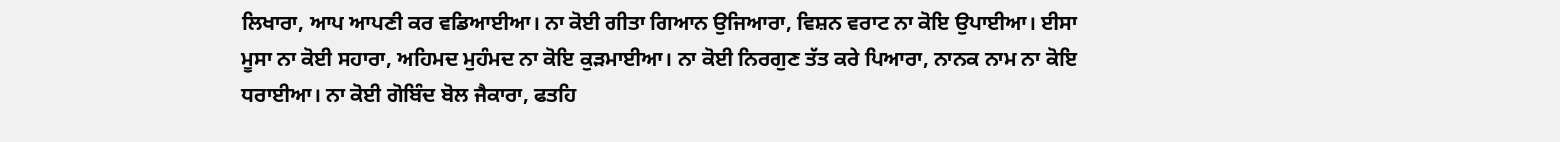ਲਿਖਾਰਾ, ਆਪ ਆਪਣੀ ਕਰ ਵਡਿਆਈਆ। ਨਾ ਕੋਈ ਗੀਤਾ ਗਿਆਨ ਉਜਿਆਰਾ, ਵਿਸ਼ਨ ਵਰਾਟ ਨਾ ਕੋਇ ਉਪਾਈਆ। ਈਸਾ ਮੂਸਾ ਨਾ ਕੋਈ ਸਹਾਰਾ, ਅਹਿਮਦ ਮੁਹੰਮਦ ਨਾ ਕੋਇ ਕੁੜਮਾਈਆ। ਨਾ ਕੋਈ ਨਿਰਗੁਣ ਤੱਤ ਕਰੇ ਪਿਆਰਾ, ਨਾਨਕ ਨਾਮ ਨਾ ਕੋਇ ਧਰਾਈਆ। ਨਾ ਕੋਈ ਗੋਬਿੰਦ ਬੋਲ ਜੈਕਾਰਾ, ਫਤਹਿ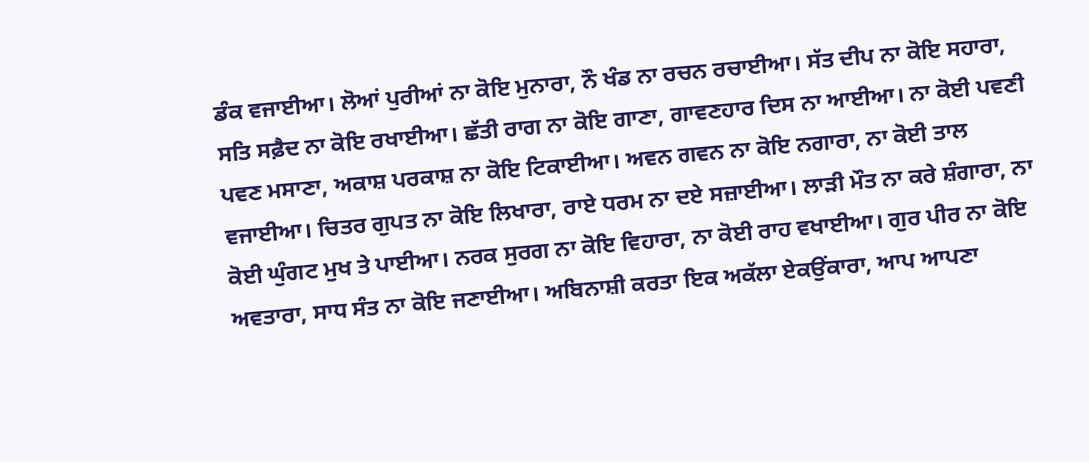ਡੰਕ ਵਜਾਈਆ। ਲੋਆਂ ਪੁਰੀਆਂ ਨਾ ਕੋਇ ਮੁਨਾਰਾ, ਨੌ ਖੰਡ ਨਾ ਰਚਨ ਰਚਾਈਆ। ਸੱਤ ਦੀਪ ਨਾ ਕੋਇ ਸਹਾਰਾ, ਸਤਿ ਸਫ਼ੈਦ ਨਾ ਕੋਇ ਰਖਾਈਆ। ਛੱਤੀ ਰਾਗ ਨਾ ਕੋਇ ਗਾਣਾ, ਗਾਵਣਹਾਰ ਦਿਸ ਨਾ ਆਈਆ। ਨਾ ਕੋਈ ਪਵਣੀ ਪਵਣ ਮਸਾਣਾ, ਅਕਾਸ਼ ਪਰਕਾਸ਼ ਨਾ ਕੋਇ ਟਿਕਾਈਆ। ਅਵਨ ਗਵਨ ਨਾ ਕੋਇ ਨਗਾਰਾ, ਨਾ ਕੋਈ ਤਾਲ ਵਜਾਈਆ। ਚਿਤਰ ਗੁਪਤ ਨਾ ਕੋਇ ਲਿਖਾਰਾ, ਰਾਏ ਧਰਮ ਨਾ ਦਏ ਸਜ਼ਾਈਆ। ਲਾੜੀ ਮੌਤ ਨਾ ਕਰੇ ਸ਼ੰਗਾਰਾ, ਨਾ ਕੋਈ ਘੁੰਗਟ ਮੁਖ ਤੇ ਪਾਈਆ। ਨਰਕ ਸੁਰਗ ਨਾ ਕੋਇ ਵਿਹਾਰਾ, ਨਾ ਕੋਈ ਰਾਹ ਵਖਾਈਆ। ਗੁਰ ਪੀਰ ਨਾ ਕੋਇ ਅਵਤਾਰਾ, ਸਾਧ ਸੰਤ ਨਾ ਕੋਇ ਜਣਾਈਆ। ਅਬਿਨਾਸ਼ੀ ਕਰਤਾ ਇਕ ਅਕੱਲਾ ਏਕਉਂਕਾਰਾ, ਆਪ ਆਪਣਾ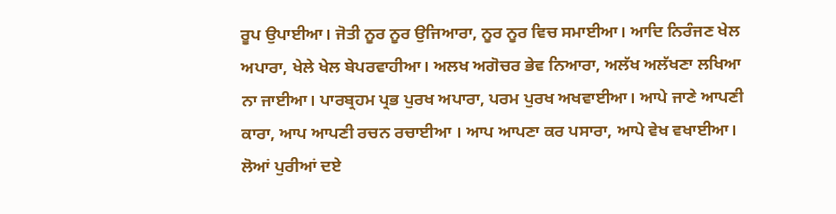ਰੂਪ ਉਪਾਈਆ। ਜੋਤੀ ਨੂਰ ਨੂਰ ਉਜਿਆਰਾ, ਨੂਰ ਨੂਰ ਵਿਚ ਸਮਾਈਆ। ਆਦਿ ਨਿਰੰਜਣ ਖੇਲ ਅਪਾਰਾ, ਖੇਲੇ ਖੇਲ ਬੇਪਰਵਾਹੀਆ। ਅਲਖ ਅਗੋਚਰ ਭੇਵ ਨਿਆਰਾ, ਅਲੱਖ ਅਲੱਖਣਾ ਲਖਿਆ ਨਾ ਜਾਈਆ। ਪਾਰਬ੍ਰਹਮ ਪ੍ਰਭ ਪੁਰਖ ਅਪਾਰਾ, ਪਰਮ ਪੁਰਖ ਅਖਵਾਈਆ। ਆਪੇ ਜਾਣੇ ਆਪਣੀ ਕਾਰਾ, ਆਪ ਆਪਣੀ ਰਚਨ ਰਚਾਈਆ । ਆਪ ਆਪਣਾ ਕਰ ਪਸਾਰਾ, ਆਪੇ ਵੇਖ ਵਖਾਈਆ। ਲੋਆਂ ਪੁਰੀਆਂ ਦਏ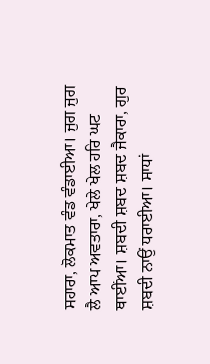ਸਹਾਰਾ, ਲੋਕਮਾਤ ਵੰਡ ਵੰਡਾਈਆ। ਜੁਗ ਜੁਗ ਲੈ ਆਪ ਅਵਤਾਰਾ, ਖੇਲੇ ਖੇਲ ਹਰਿ ਘਟ ਥਾਈਂਆ। ਸ਼ਬਦੀ ਸ਼ਬਦ ਸ਼ਬਦ ਜੈਕਾਰਾ, ਗੁਰ ਸ਼ਬਦੀ ਨਾਉਂ ਧਰਾਈਆ। ਸਾਧਾਂ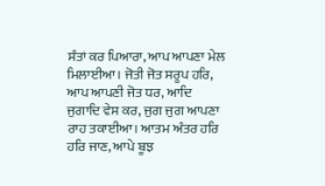ਸੰਤਾਂ ਕਰ ਪਿਆਰਾ, ਆਪ ਆਪਣਾ ਮੇਲ ਮਿਲਾਈਆ। ਜੋਤੀ ਜੋਤ ਸਰੂਪ ਹਰਿ, ਆਪ ਆਪਣੀ ਜੋਤ ਧਰ, ਆਦਿ ਜੁਗਾਦਿ ਵੇਸ ਕਰ, ਜੁਗ ਜੁਗ ਆਪਣਾ ਰਾਹ ਤਕਾਈਆ। ਆਤਮ ਅੰਤਰ ਹਰਿ ਹਰਿ ਜਾਣ, ਆਪੇ ਬੂਝ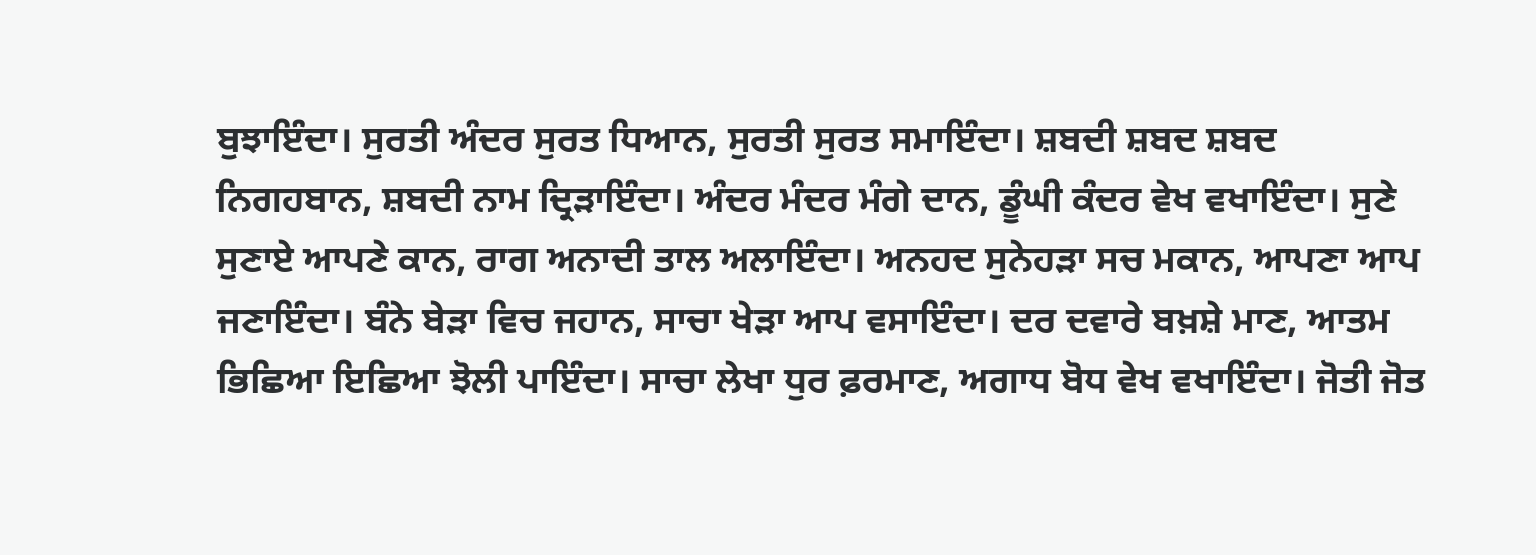ਬੁਝਾਇੰਦਾ। ਸੁਰਤੀ ਅੰਦਰ ਸੁਰਤ ਧਿਆਨ, ਸੁਰਤੀ ਸੁਰਤ ਸਮਾਇੰਦਾ। ਸ਼ਬਦੀ ਸ਼ਬਦ ਸ਼ਬਦ ਨਿਗਹਬਾਨ, ਸ਼ਬਦੀ ਨਾਮ ਦ੍ਰਿੜਾਇੰਦਾ। ਅੰਦਰ ਮੰਦਰ ਮੰਗੇ ਦਾਨ, ਡੂੰਘੀ ਕੰਦਰ ਵੇਖ ਵਖਾਇੰਦਾ। ਸੁਣੇ ਸੁਣਾਏ ਆਪਣੇ ਕਾਨ, ਰਾਗ ਅਨਾਦੀ ਤਾਲ ਅਲਾਇੰਦਾ। ਅਨਹਦ ਸੁਨੇਹੜਾ ਸਚ ਮਕਾਨ, ਆਪਣਾ ਆਪ ਜਣਾਇੰਦਾ। ਬੰਨੇ ਬੇੜਾ ਵਿਚ ਜਹਾਨ, ਸਾਚਾ ਖੇੜਾ ਆਪ ਵਸਾਇੰਦਾ। ਦਰ ਦਵਾਰੇ ਬਖ਼ਸ਼ੇ ਮਾਣ, ਆਤਮ ਭਿਛਿਆ ਇਛਿਆ ਝੋਲੀ ਪਾਇੰਦਾ। ਸਾਚਾ ਲੇਖਾ ਧੁਰ ਫ਼ਰਮਾਣ, ਅਗਾਧ ਬੋਧ ਵੇਖ ਵਖਾਇੰਦਾ। ਜੋਤੀ ਜੋਤ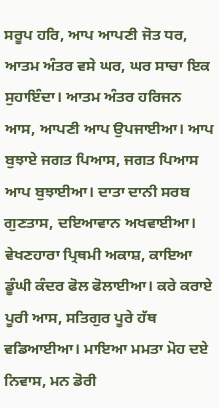ਸਰੂਪ ਹਰਿ, ਆਪ ਆਪਣੀ ਜੋਤ ਧਰ, ਆਤਮ ਅੰਤਰ ਵਸੇ ਘਰ, ਘਰ ਸਾਚਾ ਇਕ ਸੁਹਾਇੰਦਾ। ਆਤਮ ਅੰਤਰ ਹਰਿਜਨ ਆਸ, ਆਪਣੀ ਆਪ ਉਪਜਾਈਆ। ਆਪ ਬੁਝਾਏ ਜਗਤ ਪਿਆਸ, ਜਗਤ ਪਿਆਸ ਆਪ ਬੁਝਾਈਆ। ਦਾਤਾ ਦਾਨੀ ਸਰਬ ਗੁਣਤਾਸ, ਦਇਆਵਾਨ ਅਖਵਾਈਆ। ਵੇਖਣਹਾਰਾ ਪ੍ਰਿਥਮੀ ਅਕਾਸ਼, ਕਾਇਆ ਡੂੰਘੀ ਕੰਦਰ ਫੋਲ ਫੋਲਾਈਆ। ਕਰੇ ਕਰਾਏ ਪੂਰੀ ਆਸ, ਸਤਿਗੁਰ ਪੂਰੇ ਹੱਥ ਵਡਿਆਈਆ। ਮਾਇਆ ਮਮਤਾ ਮੋਹ ਦਏ ਨਿਵਾਸ, ਮਨ ਡੋਰੀ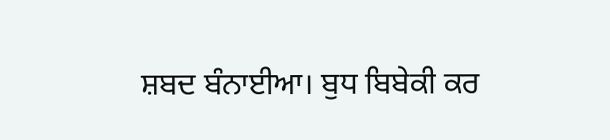ਸ਼ਬਦ ਬੰਨਾਈਆ। ਬੁਧ ਬਿਬੇਕੀ ਕਰ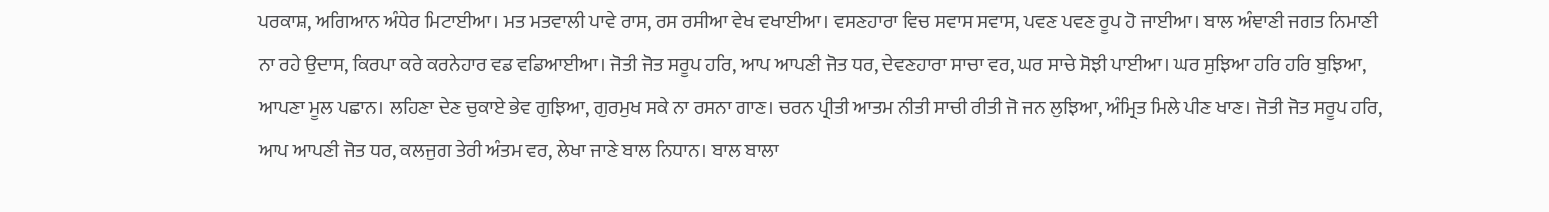ਪਰਕਾਸ਼, ਅਗਿਆਨ ਅੰਧੇਰ ਮਿਟਾਈਆ। ਮਤ ਮਤਵਾਲੀ ਪਾਵੇ ਰਾਸ, ਰਸ ਰਸੀਆ ਵੇਖ ਵਖਾਈਆ। ਵਸਣਹਾਰਾ ਵਿਚ ਸਵਾਸ ਸਵਾਸ, ਪਵਣ ਪਵਣ ਰੂਪ ਹੋ ਜਾਈਆ। ਬਾਲ ਅੰਞਾਣੀ ਜਗਤ ਨਿਮਾਣੀ ਨਾ ਰਹੇ ਉਦਾਸ, ਕਿਰਪਾ ਕਰੇ ਕਰਨੇਹਾਰ ਵਡ ਵਡਿਆਈਆ। ਜੋਤੀ ਜੋਤ ਸਰੂਪ ਹਰਿ, ਆਪ ਆਪਣੀ ਜੋਤ ਧਰ, ਦੇਵਣਹਾਰਾ ਸਾਚਾ ਵਰ, ਘਰ ਸਾਚੇ ਸੋਝੀ ਪਾਈਆ। ਘਰ ਸੁਝਿਆ ਹਰਿ ਹਰਿ ਬੁਝਿਆ, ਆਪਣਾ ਮੂਲ ਪਛਾਨ। ਲਹਿਣਾ ਦੇਣ ਚੁਕਾਏ ਭੇਵ ਗੁਝਿਆ, ਗੁਰਮੁਖ ਸਕੇ ਨਾ ਰਸਨਾ ਗਾਣ। ਚਰਨ ਪ੍ਰੀਤੀ ਆਤਮ ਨੀਤੀ ਸਾਚੀ ਰੀਤੀ ਜੋ ਜਨ ਲੁਝਿਆ, ਅੰਮ੍ਰਿਤ ਮਿਲੇ ਪੀਣ ਖਾਣ। ਜੋਤੀ ਜੋਤ ਸਰੂਪ ਹਰਿ, ਆਪ ਆਪਣੀ ਜੋਤ ਧਰ, ਕਲਜੁਗ ਤੇਰੀ ਅੰਤਮ ਵਰ, ਲੇਖਾ ਜਾਣੇ ਬਾਲ ਨਿਧਾਨ। ਬਾਲ ਬਾਲਾ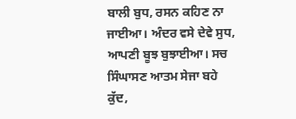ਬਾਲੀ ਬੁਧ, ਰਸਨ ਕਹਿਣ ਨਾ ਜਾਈਆ। ਅੰਦਰ ਵਸੇ ਦੇਵੇ ਸੁਧ, ਆਪਣੀ ਬੂਝ ਬੁਝਾਈਆ। ਸਚ ਸਿੰਘਾਸਣ ਆਤਮ ਸੇਜਾ ਬਹੇ ਕੁੱਦ,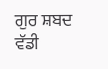ਗੁਰ ਸ਼ਬਦ ਵੱਡੀ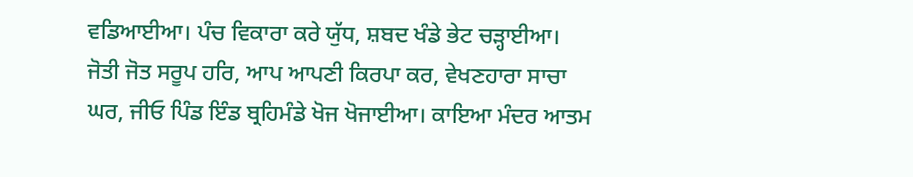ਵਡਿਆਈਆ। ਪੰਚ ਵਿਕਾਰਾ ਕਰੇ ਯੁੱਧ, ਸ਼ਬਦ ਖੰਡੇ ਭੇਟ ਚੜ੍ਹਾਈਆ। ਜੋਤੀ ਜੋਤ ਸਰੂਪ ਹਰਿ, ਆਪ ਆਪਣੀ ਕਿਰਪਾ ਕਰ, ਵੇਖਣਹਾਰਾ ਸਾਚਾ ਘਰ, ਜੀਓ ਪਿੰਡ ਇੰਡ ਬ੍ਰਹਿਮੰਡੇ ਖੋਜ ਖੋਜਾਈਆ। ਕਾਇਆ ਮੰਦਰ ਆਤਮ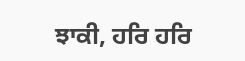ਝਾਕੀ, ਹਰਿ ਹਰਿ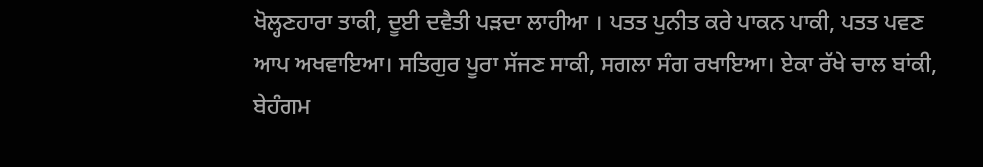ਖੋਲ੍ਹਣਹਾਰਾ ਤਾਕੀ, ਦੂਈ ਦਵੈਤੀ ਪੜਦਾ ਲਾਹੀਆ । ਪਤਤ ਪੁਨੀਤ ਕਰੇ ਪਾਕਨ ਪਾਕੀ, ਪਤਤ ਪਵਣ ਆਪ ਅਖਵਾਇਆ। ਸਤਿਗੁਰ ਪੂਰਾ ਸੱਜਣ ਸਾਕੀ, ਸਗਲਾ ਸੰਗ ਰਖਾਇਆ। ਏਕਾ ਰੱਖੇ ਚਾਲ ਬਾਂਕੀ, ਬੇਹੰਗਮ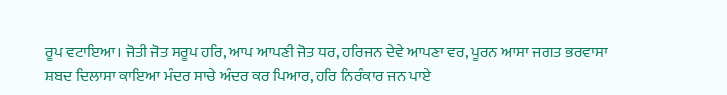ਰੂਪ ਵਟਾਇਆ। ਜੋਤੀ ਜੋਤ ਸਰੂਪ ਹਰਿ, ਆਪ ਆਪਣੀ ਜੋਤ ਧਰ, ਹਰਿਜਨ ਦੇਵੇ ਆਪਣਾ ਵਰ, ਪੂਰਨ ਆਸਾ ਜਗਤ ਭਰਵਾਸਾ ਸ਼ਬਦ ਦਿਲਾਸਾ ਕਾਇਆ ਮੰਦਰ ਸਾਚੇ ਅੰਦਰ ਕਰ ਪਿਆਰ, ਹਰਿ ਨਿਰੰਕਾਰ ਜਨ ਪਾਏ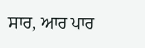ਸਾਰ, ਆਰ ਪਾਰ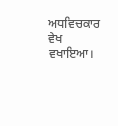ਅਧਵਿਚਕਾਰ ਵੇਖ ਵਖਾਇਆ।